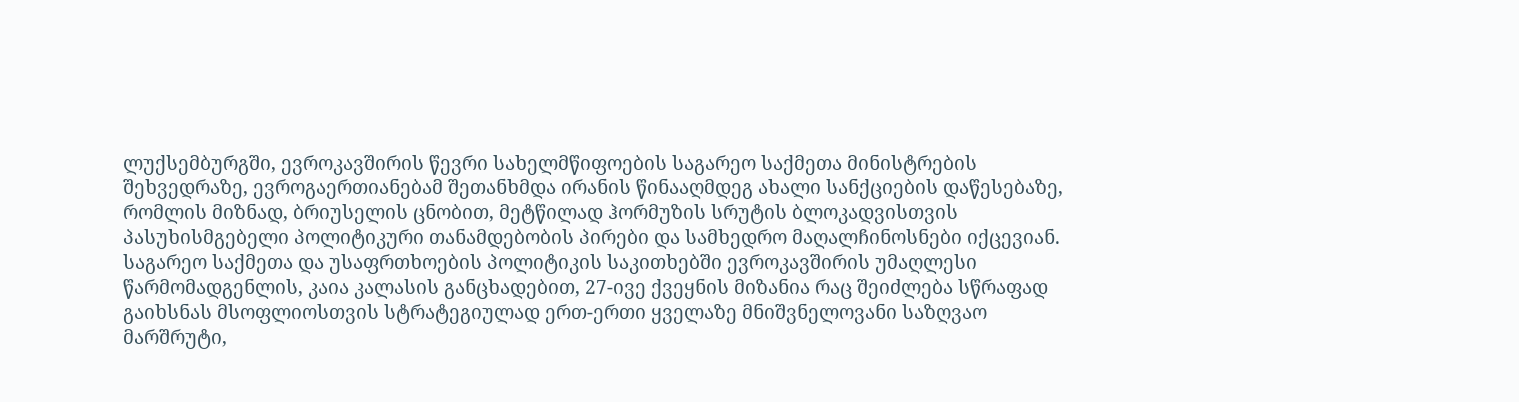ლუქსემბურგში, ევროკავშირის წევრი სახელმწიფოების საგარეო საქმეთა მინისტრების შეხვედრაზე, ევროგაერთიანებამ შეთანხმდა ირანის წინააღმდეგ ახალი სანქციების დაწესებაზე, რომლის მიზნად, ბრიუსელის ცნობით, მეტწილად ჰორმუზის სრუტის ბლოკადვისთვის პასუხისმგებელი პოლიტიკური თანამდებობის პირები და სამხედრო მაღალჩინოსნები იქცევიან.
საგარეო საქმეთა და უსაფრთხოების პოლიტიკის საკითხებში ევროკავშირის უმაღლესი წარმომადგენლის, კაია კალასის განცხადებით, 27-ივე ქვეყნის მიზანია რაც შეიძლება სწრაფად გაიხსნას მსოფლიოსთვის სტრატეგიულად ერთ-ერთი ყველაზე მნიშვნელოვანი საზღვაო მარშრუტი,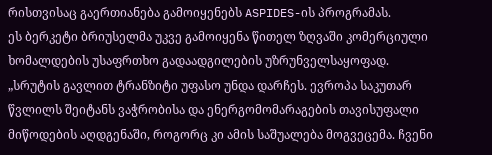რისთვისაც გაერთიანება გამოიყენებს ASPIDES-ის პროგრამას.
ეს ბერკეტი ბრიუსელმა უკვე გამოიყენა წითელ ზღვაში კომერციული ხომალდების უსაფრთხო გადაადგილების უზრუნველსაყოფად.
„სრუტის გავლით ტრანზიტი უფასო უნდა დარჩეს. ევროპა საკუთარ წვლილს შეიტანს ვაჭრობისა და ენერგომომარაგების თავისუფალი მიწოდების აღდგენაში, როგორც კი ამის საშუალება მოგვეცემა. ჩვენი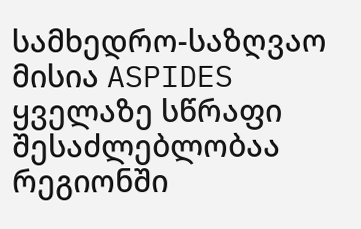სამხედრო-საზღვაო მისია ASPIDES ყველაზე სწრაფი შესაძლებლობაა რეგიონში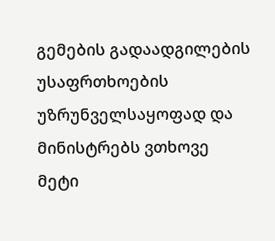გემების გადაადგილების უსაფრთხოების უზრუნველსაყოფად და მინისტრებს ვთხოვე მეტი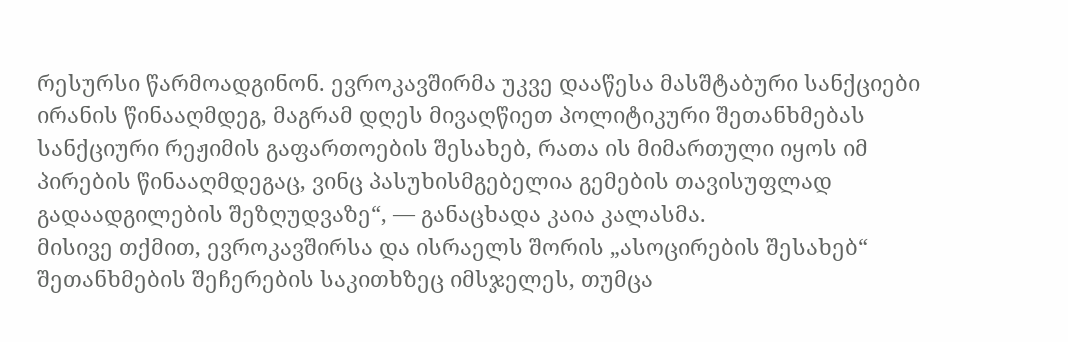რესურსი წარმოადგინონ. ევროკავშირმა უკვე დააწესა მასშტაბური სანქციები ირანის წინააღმდეგ, მაგრამ დღეს მივაღწიეთ პოლიტიკური შეთანხმებას სანქციური რეჟიმის გაფართოების შესახებ, რათა ის მიმართული იყოს იმ პირების წინააღმდეგაც, ვინც პასუხისმგებელია გემების თავისუფლად გადაადგილების შეზღუდვაზე“, — განაცხადა კაია კალასმა.
მისივე თქმით, ევროკავშირსა და ისრაელს შორის „ასოცირების შესახებ“ შეთანხმების შეჩერების საკითხზეც იმსჯელეს, თუმცა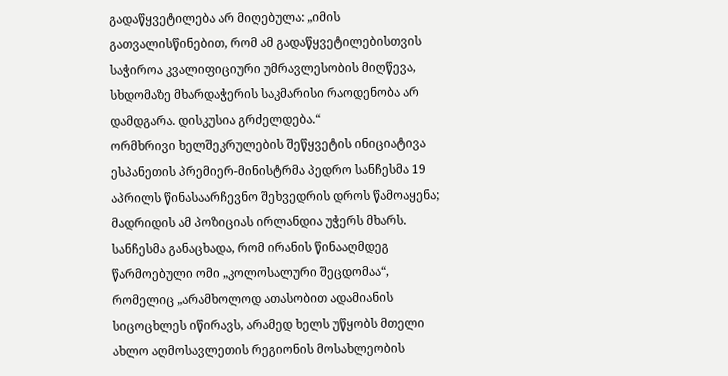გადაწყვეტილება არ მიღებულა: „იმის გათვალისწინებით, რომ ამ გადაწყვეტილებისთვის საჭიროა კვალიფიციური უმრავლესობის მიღწევა, სხდომაზე მხარდაჭერის საკმარისი რაოდენობა არ დამდგარა. დისკუსია გრძელდება.“
ორმხრივი ხელშეკრულების შეწყვეტის ინიციატივა ესპანეთის პრემიერ-მინისტრმა პედრო სანჩესმა 19 აპრილს წინასაარჩევნო შეხვედრის დროს წამოაყენა; მადრიდის ამ პოზიციას ირლანდია უჭერს მხარს.
სანჩესმა განაცხადა, რომ ირანის წინააღმდეგ წარმოებული ომი „კოლოსალური შეცდომაა“, რომელიც „არამხოლოდ ათასობით ადამიანის სიცოცხლეს იწირავს, არამედ ხელს უწყობს მთელი ახლო აღმოსავლეთის რეგიონის მოსახლეობის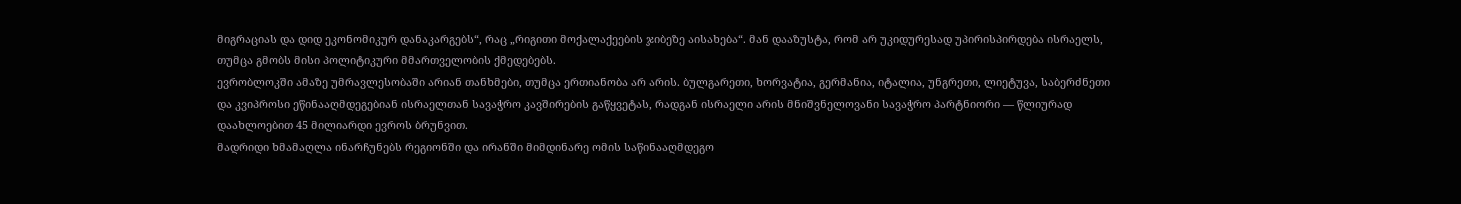მიგრაციას და დიდ ეკონომიკურ დანაკარგებს“, რაც „რიგითი მოქალაქეების ჯიბეზე აისახება“. მან დააზუსტა, რომ არ უკიდურესად უპირისპირდება ისრაელს, თუმცა გმობს მისი პოლიტიკური მმართველობის ქმედებებს.
ევრობლოკში ამაზე უმრავლესობაში არიან თანხმები, თუმცა ერთიანობა არ არის. ბულგარეთი, ხორვატია, გერმანია, იტალია, უნგრეთი, ლიეტუვა, საბერძნეთი და კვიპროსი ეწინააღმდეგებიან ისრაელთან სავაჭრო კავშირების გაწყვეტას, რადგან ისრაელი არის მნიშვნელოვანი სავაჭრო პარტნიორი — წლიურად დაახლოებით 45 მილიარდი ევროს ბრუნვით.
მადრიდი ხმამაღლა ინარჩუნებს რეგიონში და ირანში მიმდინარე ომის საწინააღმდეგო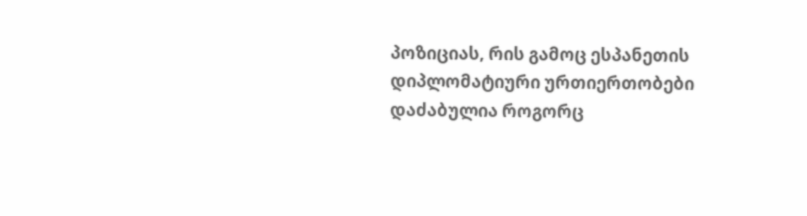პოზიციას, რის გამოც ესპანეთის დიპლომატიური ურთიერთობები დაძაბულია როგორც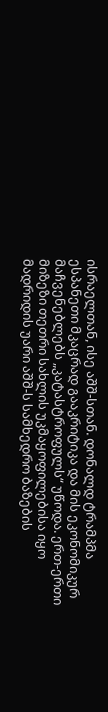ისრაელთან, ისე აშშ‑სთან. დონალდ ტრამპმა ესპანეთი მკაცრად გააკრიტიკა და მის ეკონომიკურ მაჩვენებლებს „კატასტროფულს“ უწოდა. ერთ-ერთი მიზეზი თეთრი სახლის უკმაყოფილებისა იყო მადრიდის უარი აშშ‑ს სამხედრო ბაზების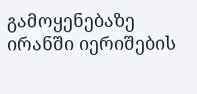გამოყენებაზე ირანში იერიშების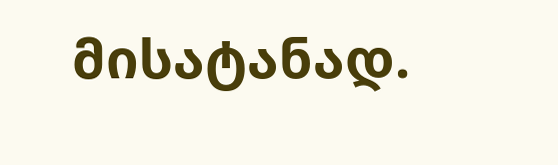მისატანად.